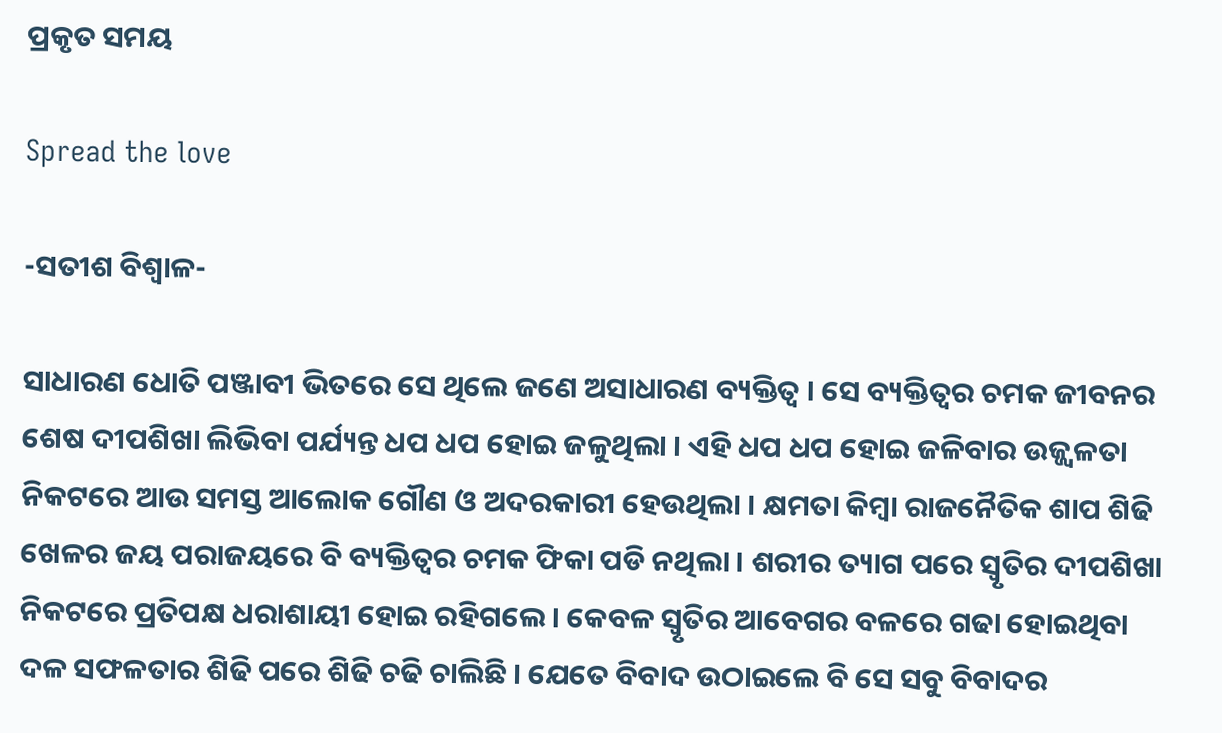ପ୍ରକୃତ ସମୟ

Spread the love

-ସତୀଶ ବିଶ୍ୱାଳ-

ସାଧାରଣ ଧୋତି ପଞ୍ଜାବୀ ଭିତରେ ସେ ଥିଲେ ଜଣେ ଅସାଧାରଣ ବ୍ୟକ୍ତିତ୍ୱ । ସେ ବ୍ୟକ୍ତିତ୍ୱର ଚମକ ଜୀବନର ଶେଷ ଦୀପଶିଖା ଲିଭିବା ପର୍ଯ୍ୟନ୍ତ ଧପ ଧପ ହୋଇ ଜଳୁଥିଲା । ଏହି ଧପ ଧପ ହୋଇ ଜଳିବାର ଉଜ୍ଜ୍ୱଳତା ନିକଟରେ ଆଉ ସମସ୍ତ ଆଲୋକ ଗୌଣ ଓ ଅଦରକାରୀ ହେଉଥିଲା । କ୍ଷମତା କିମ୍ବା ରାଜନୈତିକ ଶାପ ଶିଢି ଖେଳର ଜୟ ପରାଜୟରେ ବି ବ୍ୟକ୍ତିତ୍ୱର ଚମକ ଫିକା ପଡି ନଥିଲା । ଶରୀର ତ୍ୟାଗ ପରେ ସ୍ୱୃତିର ଦୀପଶିଖା ନିକଟରେ ପ୍ରତିପକ୍ଷ ଧରାଶାୟୀ ହୋଇ ରହିଗଲେ । କେବଳ ସ୍ୱୃତିର ଆବେଗର ବଳରେ ଗଢା ହୋଇଥିବା ଦଳ ସଫଳତାର ଶିଢି ପରେ ଶିଢି ଚଢି ଚାଲିଛି । ଯେତେ ବିବାଦ ଉଠାଇଲେ ବି ସେ ସବୁ ବିବାଦର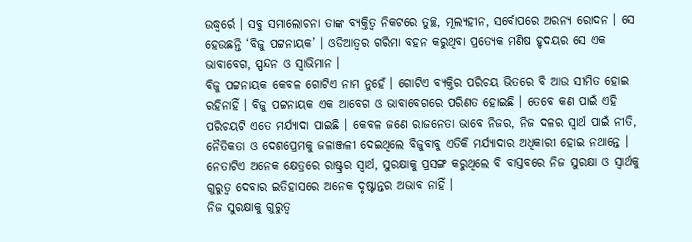ଉଦ୍ଧ୍ୱର୍ରେ । ସବୁ ସମାଲୋଚନା ତାଙ୍କ ବ୍ୟକ୍ତିତ୍ୱ ନିକଟରେ ତୁଚ୍ଛ, ମୂଲ୍ୟହୀନ, ସର୍ବୋପରେ ଅରନ୍ୟ ରୋଦନ । ସେ ହେଉଛନ୍ତି ‘ବିଜୁ ପଟ୍ଟନାୟକ’ । ଓଡିଆତ୍ୱର ଗରିମା ବହନ କରୁଥିବା ପ୍ରତ୍ୟେକ ମଣିଷ ହୃଦୟର ସେ ଏକ ଭାବାବେଗ, ସ୍ପନ୍ଦନ ଓ ସ୍ୱାଭିମାନ ।
ବିଜୁ ପଟ୍ଟନାୟକ କେବଳ ଗୋଟିଏ ନାମ ନୁହେଁ । ଗୋଟିଏ ବ୍ୟକ୍ତିର ପରିଚୟ ଭିତରେ ବି ଆଉ ସୀମିତ ହୋଇ ରହିନାହିଁ । ବିଜୁ ପଟ୍ଟନାୟକ ଏକ ଆବେଗ ଓ ଭାବାବେଗରେ ପରିଣତ ହୋଇଛି । ତେବେ କଣ ପାଇଁ ଏହି ପରିଚୟଟି ଏତେ ମର୍ଯ୍ୟାଦା ପାଇଛି । କେବଳ ଜଣେ ରାଜନେତା ଭାବେ ନିଜର, ନିଜ ଦଳର ସ୍ୱାର୍ଥ ପାଇଁ ନୀତି, ନୈତିକତା ଓ ଦେଶପ୍ରେମକୁ ଜଳାଞ୍ଜଳୀ ଦେଇଥିଲେ ବିଜୁବାବୁ ଏତିକି ମର୍ଯ୍ୟାଦାର ଅଧିକାରୀ ହୋଇ ନଥାନ୍ତେ । ନେତାଟିଏ ଅନେକ କ୍ଷେତ୍ରରେ ରାଷ୍ଟ୍ରର ସ୍ୱାର୍ଥ, ସୁରକ୍ଷାକୁ ପ୍ରସଙ୍ଗ କରୁଥିଲେ ବି ବାସ୍ତବରେ ନିଜ ସୁରକ୍ଷା ଓ ସ୍ୱାର୍ଥକୁ ଗୁରୁତ୍ୱ ଦେବାର ଇତିହାସରେ ଅନେକ ଦୃଷ୍ଟାନ୍ତର ଅଭାବ ନାହିଁ ।
ନିଜ ସୁରକ୍ଷାକୁ ଗୁରୁତ୍ୱ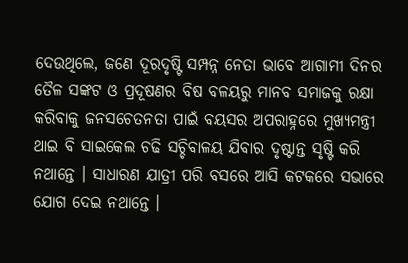ଦେଉଥିଲେ, ଜଣେ ଦୂରଦୃଷ୍ଟି ସମ୍ପନ୍ନ ନେତା ଭାବେ ଆଗାମୀ ଦିନର ତୈଳ ସଙ୍କଟ ଓ ପ୍ରଦୂଷଣର ବିଷ ବଳୟରୁ ମାନବ ସମାଜକୁ ରକ୍ଷା କରିବାକୁ ଜନସଚେତନତା ପାଇଁ ବୟସର ଅପରାହ୍ନରେ ମୁଖ୍ୟମନ୍ତ୍ରୀ ଥାଇ ବି ସାଇକେଲ ଚଢି ସଚ୍ଚିବାଳୟ ଯିବାର ଦୃଷ୍ଟାନ୍ତ ସୃଷ୍ଟି କରି ନଥାନ୍ତେ । ସାଧାରଣ ଯାତ୍ରୀ ପରି ବସରେ ଆସି କଟକରେ ସଭାରେ ଯୋଗ ଦେଇ ନଥାନ୍ତେ ।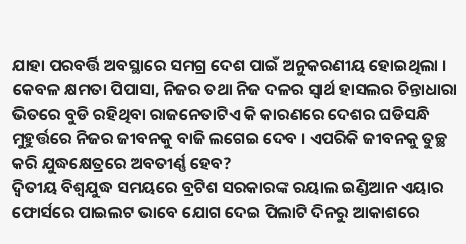ଯାହା ପରବର୍ତ୍ତି ଅବସ୍ଥାରେ ସମଗ୍ର ଦେଶ ପାଇଁ ଅନୁକରଣୀୟ ହୋଇଥିଲା । କେବଳ କ୍ଷମତା ପିପାସା, ନିଜର ତଥା ନିଜ ଦଳର ସ୍ୱାର୍ଥ ହାସଲର ଚିନ୍ତାଧାରା ଭିତରେ ବୁଡି ରହିଥିବା ରାଜନେତାଟିଏ କି କାରଣରେ ଦେଶର ଘଡିସନ୍ଧି ମୁହୁର୍ତ୍ତରେ ନିଜର ଜୀବନକୁ ବାଜି ଲଗେଇ ଦେବ । ଏପରିକି ଜୀବନକୁ ତୁଚ୍ଛ କରି ଯୁଦ୍ଧକ୍ଷେତ୍ରରେ ଅବତୀର୍ଣ୍ଣ ହେବ?
ଦ୍ୱିତୀୟ ବିଶ୍ୱଯୁଦ୍ଧ ସମୟରେ ବ୍ରଟିଶ ସରକାରଙ୍କ ରୟାଲ ଇଣ୍ଡିଆନ ଏୟାର ଫୋର୍ସରେ ପାଇଲଟ ଭାବେ ଯୋଗ ଦେଇ ପିଲାଟି ଦିନରୁ ଆକାଶରେ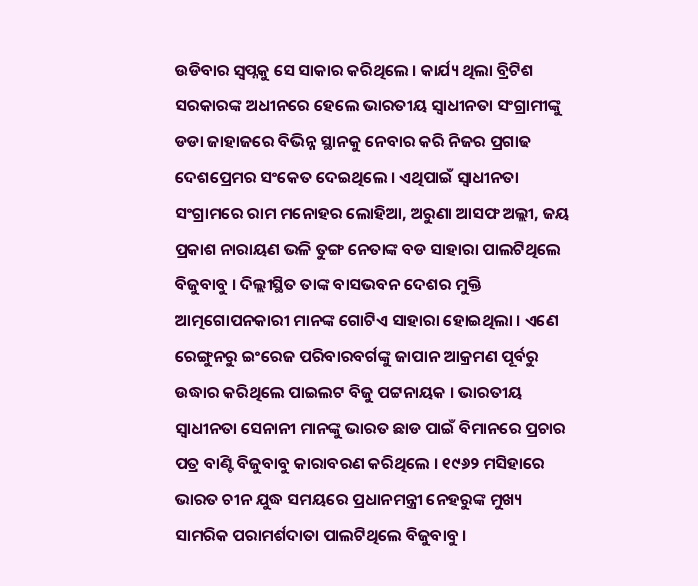ଉଡିବାର ସ୍ୱପ୍ନକୁ ସେ ସାକାର କରିଥିଲେ । କାର୍ଯ୍ୟ ଥିଲା ବ୍ରିଟିଶ ସରକାରଙ୍କ ଅଧୀନରେ ହେଲେ ଭାରତୀୟ ସ୍ୱାଧୀନତା ସଂଗ୍ରାମୀଙ୍କୁ ଡଡା ଜାହାଜରେ ବିଭିନ୍ନ ସ୍ଥାନକୁ ନେବାର କରି ନିଜର ପ୍ରଗାଢ ଦେଶପ୍ରେମର ସଂକେତ ଦେଇଥିଲେ । ଏଥିପାଇଁ ସ୍ୱାଧୀନତା ସଂଗ୍ରାମରେ ରାମ ମନୋହର ଲୋହିଆ, ଅରୁଣା ଆସଫ ଅଲ୍ଲୀ, ଜୟ ପ୍ରକାଶ ନାରାୟଣ ଭଳି ତୁଙ୍ଗ ନେତାଙ୍କ ବଡ ସାହାରା ପାଲଟିଥିଲେ ବିଜୁବାବୁ । ଦିଲ୍ଲୀସ୍ଥିତ ତାଙ୍କ ବାସଭବନ ଦେଶର ମୁକ୍ତି ଆତ୍ମଗୋପନକାରୀ ମାନଙ୍କ ଗୋଟିଏ ସାହାରା ହୋଇଥିଲା । ଏଣେ ରେଙ୍ଗୁନରୁ ଇଂରେଜ ପରିବାରବର୍ଗଙ୍କୁ ଜାପାନ ଆକ୍ରମଣ ପୂର୍ବରୁ ଉଦ୍ଧାର କରିଥିଲେ ପାଇଲଟ ବିଜୁ ପଟ୍ଟନାୟକ । ଭାରତୀୟ ସ୍ୱାଧୀନତା ସେନାନୀ ମାନଙ୍କୁ ଭାରତ ଛାଡ ପାଇଁ ବିମାନରେ ପ୍ରଚାର ପତ୍ର ବାଣ୍ଟି ବିଜୁବାବୁ କାରାବରଣ କରିଥିଲେ । ୧୯୬୨ ମସିହାରେ ଭାରତ ଚୀନ ଯୁଦ୍ଧ ସମୟରେ ପ୍ରଧାନମନ୍ତ୍ରୀ ନେହରୁଙ୍କ ମୁଖ୍ୟ ସାମରିକ ପରାମର୍ଶଦାତା ପାଲଟିଥିଲେ ବିଜୁବାବୁ ।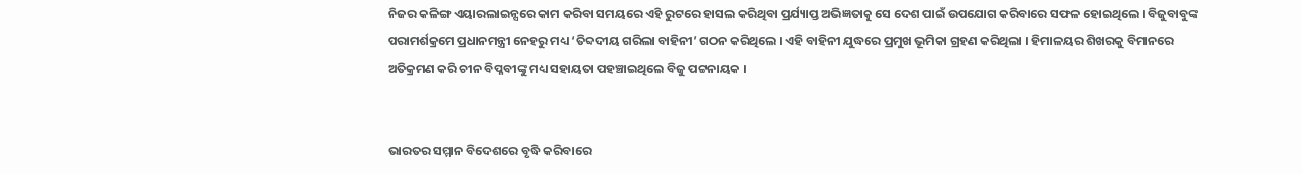ନିଜର କଳିଙ୍ଗ ଏୟାରଲାଇନ୍ସରେ କାମ କରିବା ସମୟରେ ଏହି ରୁଟରେ ହାସଲ କରିଥିବା ପ୍ରର୍ଯ୍ୟାପ୍ତ ଅଭିଜ୍ଞତାକୁ ସେ ଦେଶ ପାଇଁ ଉପଯୋଗ କରିବାରେ ସଫଳ ହୋଇଥିଲେ । ବିଜୁବାବୁଙ୍କ ପରାମର୍ଶକ୍ରମେ ପ୍ରଧାନମନ୍ତ୍ରୀ ନେହରୁ ମଧ୍ୟ ‘ତିବ୍ଦଦୀୟ ଗରିଲା ବାହିନୀ’ ଗଠନ କରିଥିଲେ । ଏହି ବାହିନୀ ଯୁଦ୍ଧରେ ପ୍ରମୁଖ ଭୂମିକା ଗ୍ରହଣ କରିଥିଲା । ହିମାଳୟର ଶିଖରକୁ ବିମାନରେ ଅତିକ୍ରମଣ କରି ଚୀନ ବିପ୍ଳବୀଙ୍କୁ ମଧ୍ୟ ସହାୟତା ପହଞ୍ଚାଇଥିଲେ ବିଜୁ ପଟ୍ଟନାୟକ ।


ଭାରତର ସମ୍ମାନ ବିଦେଶରେ ବୃଦ୍ଧି କରିବାରେ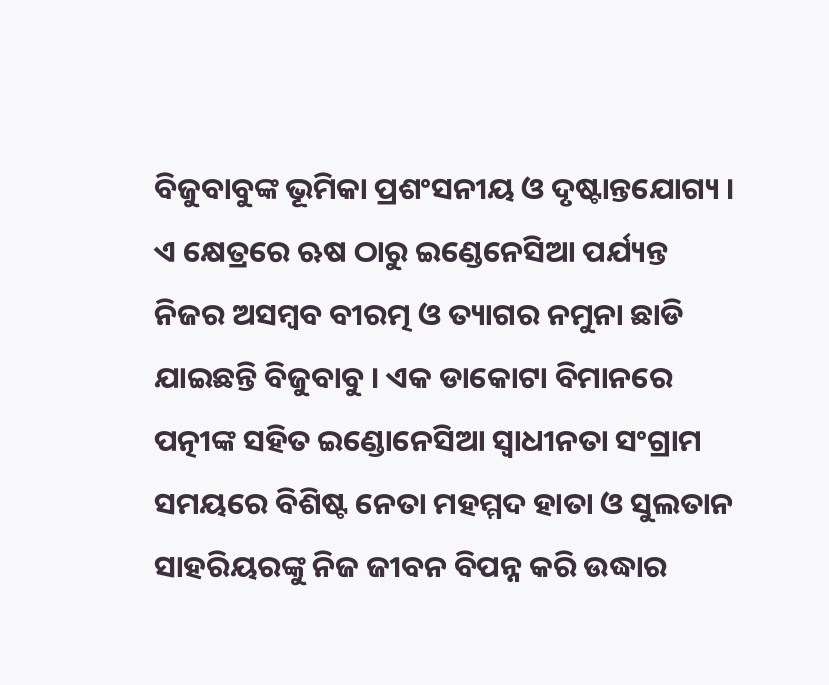ବିଜୁବାବୁଙ୍କ ଭୂମିକା ପ୍ରଶଂସନୀୟ ଓ ଦୃଷ୍ଟାନ୍ତଯୋଗ୍ୟ । ଏ କ୍ଷେତ୍ରରେ ଋଷ ଠାରୁ ଇଣ୍ଡେନେସିଆ ପର୍ଯ୍ୟନ୍ତ ନିଜର ଅସମ୍ବବ ବୀରତ୍ମ ଓ ତ୍ୟାଗର ନମୁନା ଛାଡି ଯାଇଛନ୍ତି ବିଜୁବାବୁ । ଏକ ଡାକୋଟା ବିମାନରେ ପତ୍ନୀଙ୍କ ସହିତ ଇଣ୍ଡୋନେସିଆ ସ୍ୱାଧୀନତା ସଂଗ୍ରାମ ସମୟରେ ବିଶିଷ୍ଟ ନେତା ମହମ୍ମଦ ହାତା ଓ ସୁଲତାନ ସାହରିୟରଙ୍କୁ ନିଜ ଜୀବନ ବିପନ୍ନ କରି ଉଦ୍ଧାର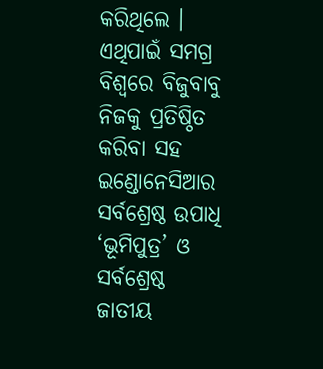କରିଥିଲେ । ଏଥିପାଇଁ ସମଗ୍ର ବିଶ୍ୱରେ ବିଜୁବାବୁ ନିଜକୁ ପ୍ରତିଷ୍ଠିତ କରିବା ସହ ଇଣ୍ଡୋନେସିଆର ସର୍ବଶ୍ରେଷ୍ଠ ଉପାଧି ‘ଭୂମିପୁତ୍ର’ ଓ ସର୍ବଶ୍ରେଷ୍ଠ ଜାତୀୟ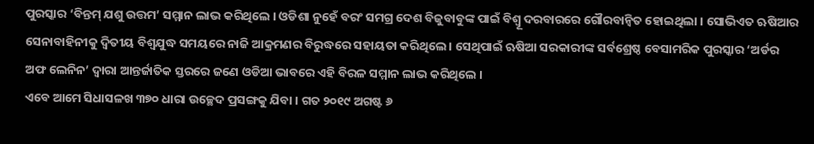ପୁରସ୍କାର ‘ବିନ୍ତମ୍ ଯଶୁ ଉତ୍ତମ’ ସମ୍ମାନ ଲାଭ କରିଥିଲେ । ଓଡିଶା ନୁହେଁ ବରଂ ସମଗ୍ର ଦେଶ ବିଜୁବାବୁଙ୍କ ପାଇଁ ବିଶ୍ୱୂ ଦରବାରରେ ଗୌରବାନ୍ୱିତ ହୋଇଥିଲା । ସୋଭିଏତ ଋଷିଆର ସେନାବାହିନୀକୁ ଦ୍ୱିତୀୟ ବିଶ୍ୱଯୁଦ୍ଧ ସମୟରେ ନାଜି ଆକ୍ରମଣର ବିରୁଦ୍ଧରେ ସହାୟତା କରିଥିଲେ । ସେଥିପାଇଁ ଋଷିଆ ସରକାରୀଙ୍କ ସର୍ବଶ୍ରେଷ୍ଠ ବେସାମରିକ ପୁରସ୍କାର ‘ଅର୍ଡର ଅଫ ଲେନିନ’ ଦ୍ୱାରା ଆନ୍ତର୍ଜାତିକ ସ୍ତରରେ ଜଣେ ଓଡିଆ ଭାବରେ ଏହି ବିରଳ ସମ୍ମାନ ଲାଭ କରିଥିଲେ ।
ଏବେ ଆମେ ସିଧାସଳଖ ୩୭୦ ଧାରା ଉଚ୍ଛେଦ ପ୍ରସଙ୍ଗକୁ ଯିବା । ଗତ ୨୦୧୯ ଅଗଷ୍ଟ ୬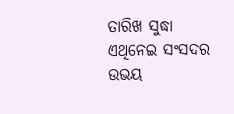ତାରିଖ ସୁଦ୍ଧା ଏଥିନେଇ ସଂସଦର ଉଭୟ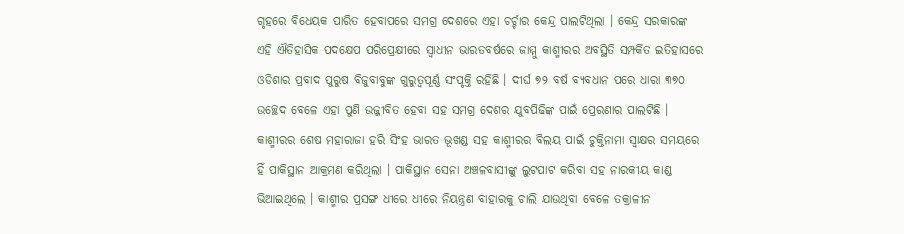ଗୃହରେ ବିଧେୟକ ପାରିତ ହେବାପରେ ସମଗ୍ର ଦେଶରେ ଏହା ଚର୍ଚ୍ଚାର କେନ୍ଦ୍ର ପାଲଟିଥିଲା । କେନ୍ଦ୍ର ସରକାରଙ୍କ ଏହି ଐତିହାସିକ ପଦକ୍ଷେପ ପରିପ୍ରେକ୍ଷୀରେ ସ୍ୱାଧୀନ ଭାରତବର୍ଷରେ ଜାମ୍ମୁ କାଶ୍ମୀରର ଅବସ୍ଥିତି ସମ୍ପର୍କିତ ଇତିହାସରେ ଓଡିଶାର ପ୍ରବାଦ ପୁରୁଷ ବିଜୁବାବୁଙ୍କ ଗୁରୁତ୍ୱପୂର୍ଣ୍ଣ ସଂପୃକ୍ତି ରହିଛି । ଦୀର୍ଘ ୭୨ ବର୍ଷ ବ୍ୟବଧାନ ପରେ ଧାରା ୩୭୦ ଉଚ୍ଛେଦ ବେଳେ ଏହା ପୁଣି ଉଜ୍ଜୀବିତ ହେବା ସହ ସମଗ୍ର ଦେଶର ଯୁବପିଢିଙ୍କ ପାଇଁ ପ୍ରେରଣାର ପାଲଟିଛି । କାଶ୍ମୀରର ଶେଷ ମହାରାଜା ହରି ସିଂହ ଭାରତ ଭୂଖଣ୍ଡ ସହ କାଶ୍ମୀରର ବିଲୟ ପାଇଁ ଚୁକ୍ତିନାମା ସ୍ୱାକ୍ଷର ସମୟରେ ହିଁ ପାକିସ୍ଥାନ ଆକ୍ରମଣ କରିଥିଲା । ପାକିସ୍ଥାନ ସେନା ଅଞ୍ଚଳବାସୀଙ୍କୁ ଲୁଟପାଟ କରିବା ସହ ନାରକୀୟ କାଣ୍ଡ ଭିଆଇଥିଲେ । କାଶ୍ମୀର ପ୍ରସଙ୍ଗ ଧୀରେ ଧୀରେ ନିୟନ୍ତ୍ରଣ ବାହାରକୁ ଚାଲି ଯାଉଥିବା ବେଳେ ତକ୍ରାଳୀନ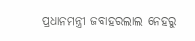ପ୍ରଧାନମନ୍ତ୍ରୀ ଜବାହରଲାଲ ନେହରୁ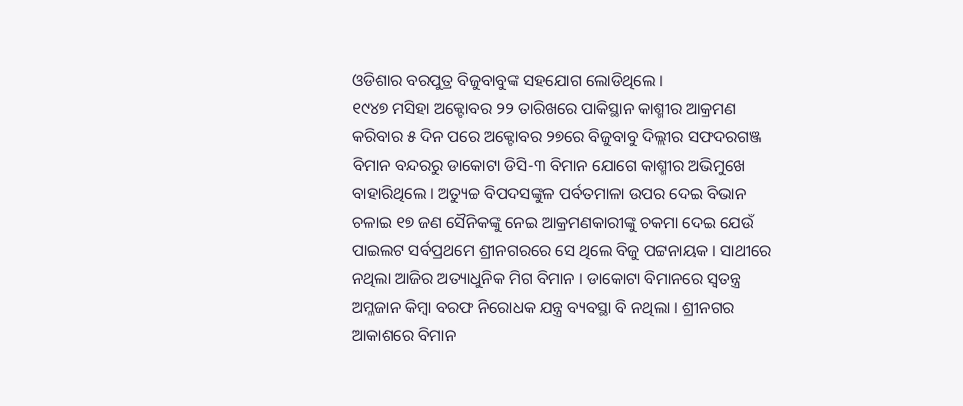ଓଡିଶାର ବରପୁତ୍ର ବିଜୁବାବୁଙ୍କ ସହଯୋଗ ଲୋଡିଥିଲେ ।
୧୯୪୭ ମସିହା ଅକ୍ଟୋବର ୨୨ ତାରିଖରେ ପାକିସ୍ଥାନ କାଶ୍ମୀର ଆକ୍ରମଣ କରିବାର ୫ ଦିନ ପରେ ଅକ୍ଟୋବର ୨୭ରେ ବିଜୁବାବୁ ଦିଲ୍ଲୀର ସଫଦରଗଞ୍ଜ ବିମାନ ବନ୍ଦରରୁ ଡାକୋଟା ଡିସି-୩ ବିମାନ ଯୋଗେ କାଶ୍ମୀର ଅଭିମୁଖେ ବାହାରିଥିଲେ । ଅତ୍ୟୁଚ୍ଚ ବିପଦସଙ୍କୁଳ ପର୍ବତମାଳା ଉପର ଦେଇ ବିଭାନ ଚଳାଇ ୧୭ ଜଣ ସୈନିକଙ୍କୁ ନେଇ ଆକ୍ରମଣକାରୀଙ୍କୁ ଚକମା ଦେଇ ଯେଉଁ ପାଇଲଟ ସର୍ବପ୍ରଥମେ ଶ୍ରୀନଗରରେ ସେ ଥିଲେ ବିଜୁ ପଟ୍ଟନାୟକ । ସାଥୀରେ ନଥିଲା ଆଜିର ଅତ୍ୟାଧୁନିକ ମିଗ ବିମାନ । ଡାକୋଟା ବିମାନରେ ସ୍ୱତନ୍ତ୍ର ଅମ୍ଳଜାନ କିମ୍ବା ବରଫ ନିରୋଧକ ଯନ୍ତ୍ର ବ୍ୟବସ୍ଥା ବି ନଥିଲା । ଶ୍ରୀନଗର ଆକାଶରେ ବିମାନ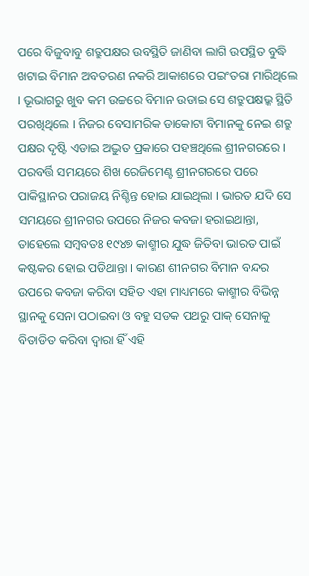ପରେ ବିଜୁବାବୁ ଶତ୍ରୁପକ୍ଷର ଉବସ୍ଥିତି ଜାଣିବା ଲାଗି ଉପସ୍ଥିତ ବୁଦ୍ଧି ଖଟାଇ ବିମାନ ଅବତରଣ ନକରି ଆକାଶରେ ପଇଂତରା ମାରିଥିଲେ । ଭୂଭାଗରୁ ଖୁବ କମ ଉଚ୍ଚରେ ବିମାନ ଉଡାଇ ସେ ଶତ୍ରୁପକ୍ଷଭ୍କ ସ୍ଥିତି ପରଖିଥିଲେ । ନିଜର ବେସାମରିକ ଡାକୋଟା ବିମାନକୁ ନେଇ ଶତ୍ରୁ ପକ୍ଷର ଦୃଷ୍ଟି ଏଡାଇ ଅଦ୍ଭୁତ ପ୍ରକାରେ ପହଞ୍ଚଥିଲେ ଶ୍ରୀନଗରରେ । ପରବର୍ତ୍ତି ସମୟରେ ଶିଖ ରେଜିମେଣ୍ଟ ଶ୍ରୀନଗରରେ ପରେ ପାକିସ୍ଥାନର ପରାଜୟ ନିଶ୍ଚିନ୍ତ ହୋଇ ଯାଇଥିଲା । ଭାରତ ଯଦି ସେ ସମୟରେ ଶ୍ରୀନଗର ଉପରେ ନିଜର କବଜା ହରାଇଥାନ୍ତା, ତାହେଲେ ସମ୍ବବତଃ ୧୯୪୭ କାଶ୍ମୀର ଯୁଦ୍ଧ ଜିତିବା ଭାରତ ପାଇଁ କଷ୍ଟକର ହୋଇ ପଡିଥାନ୍ତା । କାରଣ ଶୀନଗର ବିମାନ ବନ୍ଦର ଉପରେ କବଜା କରିବା ସହିତ ଏହା ମାଧ୍ୟମରେ କାଶ୍ମୀର ବିଭିନ୍ନ ସ୍ଥାନକୁ ସେନା ପଠାଇବା ଓ ବହୁ ସଡକ ପଥରୁ ପାକ୍ ସେନାକୁ ବିତାଡିତ କରିବା ଦ୍ୱାରା ହିଁ ଏହି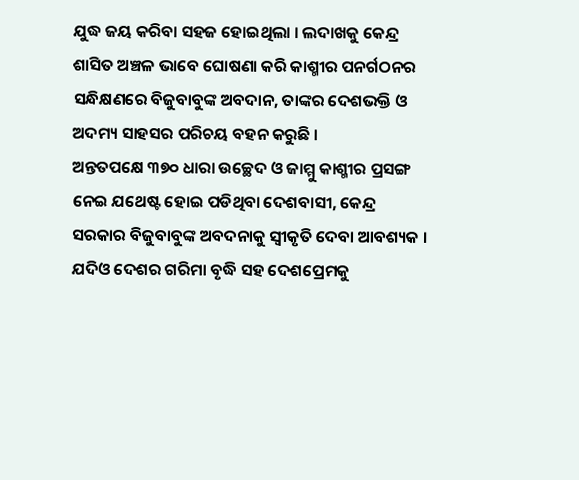ଯୁଦ୍ଧ ଜୟ କରିବା ସହଜ ହୋଇଥିଲା । ଲଦାଖକୁ କେନ୍ଦ୍ର ଶାସିତ ଅଞ୍ଚଳ ଭାବେ ଘୋଷଣା କରି କାଶ୍ମୀର ପନର୍ଗଠନର ସନ୍ଧିକ୍ଷଣରେ ବିଜୁବାବୁଙ୍କ ଅବଦାନ, ତାଙ୍କର ଦେଶଭକ୍ତି ଓ ଅଦମ୍ୟ ସାହସର ପରିଚୟ ବହନ କରୁଛି ।
ଅନ୍ତତପକ୍ଷେ ୩୭୦ ଧାରା ଉଚ୍ଛେଦ ଓ ଜାମ୍ମୁ କାଶ୍ମୀର ପ୍ରସଙ୍ଗ ନେଇ ଯଥେଷ୍ଟ ହୋଇ ପଡିଥିବା ଦେଶବାସୀ, କେନ୍ଦ୍ର ସରକାର ବିଜୁବାବୁଙ୍କ ଅବଦନାକୁ ସ୍ୱୀକୃତି ଦେବା ଆବଶ୍ୟକ । ଯଦିଓ ଦେଶର ଗରିମା ବୃଦ୍ଧି ସହ ଦେଶପ୍ରେମକୁ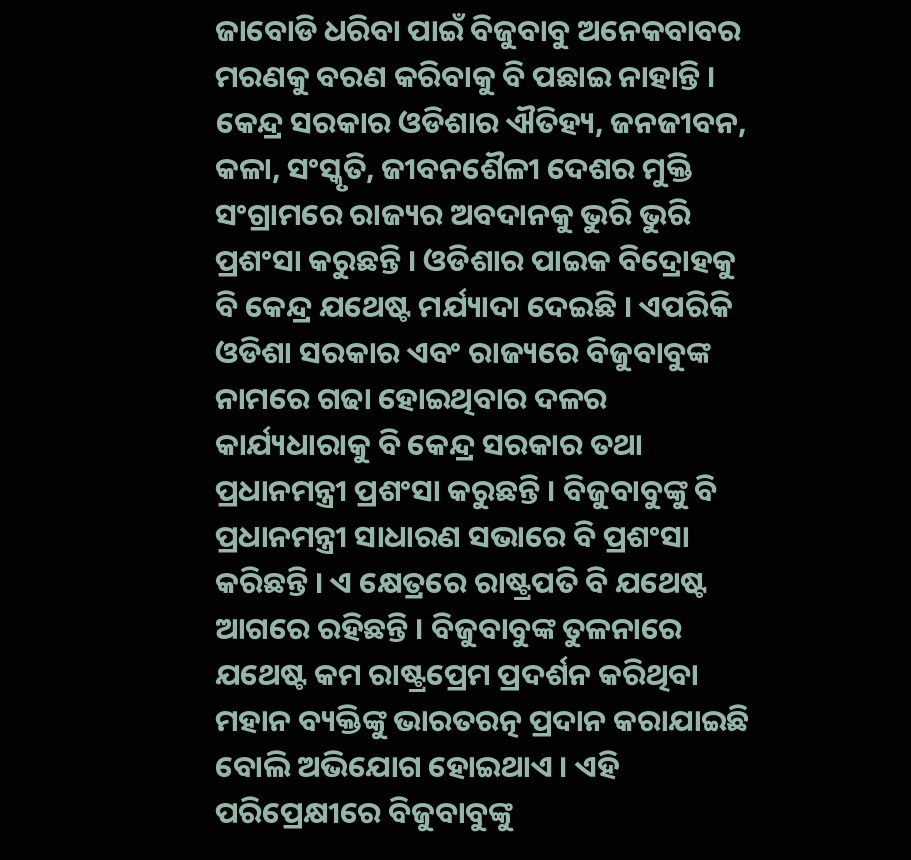ଜାବୋଡି ଧରିବା ପାଇଁ ବିଜୁବାବୁ ଅନେକବାବର ମରଣକୁ ବରଣ କରିବାକୁ ବି ପଛାଇ ନାହାନ୍ତି । କେନ୍ଦ୍ର ସରକାର ଓଡିଶାର ଐତିହ୍ୟ, ଜନଜୀବନ, କଳା, ସଂସ୍କୃତି, ଜୀବନଶୈଳୀ ଦେଶର ମୁକ୍ତି ସଂଗ୍ରାମରେ ରାଜ୍ୟର ଅବଦାନକୁ ଭୁରି ଭୁରି ପ୍ରଶଂସା କରୁଛନ୍ତି । ଓଡିଶାର ପାଇକ ବିଦ୍ରୋହକୁ ବି କେନ୍ଦ୍ର ଯଥେଷ୍ଟ ମର୍ଯ୍ୟାଦା ଦେଇଛି । ଏପରିକି ଓଡିଶା ସରକାର ଏବଂ ରାଜ୍ୟରେ ବିଜୁବାବୁଙ୍କ ନାମରେ ଗଢା ହୋଇଥିବାର ଦଳର କାର୍ଯ୍ୟଧାରାକୁ ବି କେନ୍ଦ୍ର ସରକାର ତଥା ପ୍ରଧାନମନ୍ତ୍ରୀ ପ୍ରଶଂସା କରୁଛନ୍ତି । ବିଜୁବାବୁଙ୍କୁ ବି ପ୍ରଧାନମନ୍ତ୍ରୀ ସାଧାରଣ ସଭାରେ ବି ପ୍ରଶଂସା କରିଛନ୍ତି । ଏ କ୍ଷେତ୍ରରେ ରାଷ୍ଟ୍ରପତି ବି ଯଥେଷ୍ଟ ଆଗରେ ରହିଛନ୍ତି । ବିଜୁବାବୁଙ୍କ ତୁଳନାରେ ଯଥେଷ୍ଟ କମ ରାଷ୍ଟ୍ରପ୍ରେମ ପ୍ରଦର୍ଶନ କରିଥିବା ମହାନ ବ୍ୟକ୍ତିଙ୍କୁ ଭାରତରତ୍ନ ପ୍ରଦାନ କରାଯାଇଛି ବୋଲି ଅଭିଯୋଗ ହୋଇଥାଏ । ଏହି ପରିପ୍ରେକ୍ଷୀରେ ବିଜୁବାବୁଙ୍କୁ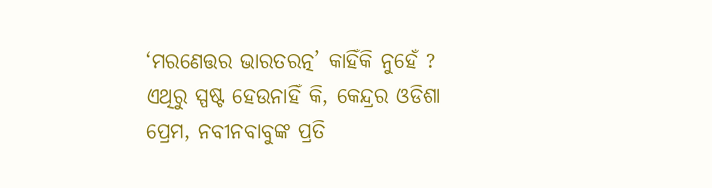‘ମରଣେତ୍ତର ଭାରତରତ୍ନ’ କାହିଁକି ନୁହେଁ ?
ଏଥିରୁ ସ୍ପଷ୍ଟ ହେଉନାହିଁ କି, କେନ୍ଦ୍ରର ଓଡିଶା ପ୍ରେମ, ନବୀନବାବୁଙ୍କ ପ୍ରତି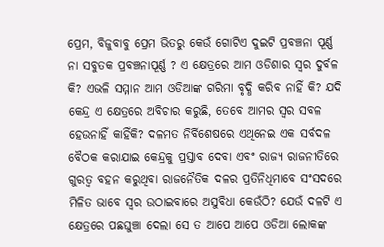ପ୍ରେମ, ବିଜୁବାବୁ ପ୍ରେମ ଭିତରୁ କେଉଁ ଗୋଟିଏ ଦୁଇଟି ପ୍ରବଞ୍ଚନା ପୂର୍ଣ୍ଣ ନା ସବୁତକ ପ୍ରବଞ୍ଚନାପୂର୍ଣ୍ଣ ? ଏ କ୍ଷେତ୍ରରେ ଆମ ଓଡିଶାର ସ୍ୱର ଦୁର୍ବଳ କି? ଏଭଳି ସମ୍ମାନ ଆମ ଓଡିଆଙ୍କ ଗରିମା ବୃଦ୍ଧି କରିବ ନାହିଁ କି? ଯଦି କେନ୍ଦ୍ର ଏ କ୍ଷେତ୍ରରେ ଅବିଚାର କରୁଛି, ତେବେ ଆମର ସ୍ୱର ସବଳ ହେଉନାହିଁ କାହିଁକି? ଦଳମତ ନିର୍ବିଶେଷରେ ଏଥିନେଇ ଏକ ସର୍ବଦଳ ବୈଠକ କରାଯାଇ କେନ୍ଦ୍ରକୁ ପ୍ରସ୍ତାବ ଦେବା ଏବଂ ରାଜ୍ୟ ରାଜନୀତିରେ ଗୁରତ୍ୱ ବହନ କରୁଥିବା ରାଜନୈତିକ ଦଳର ପ୍ରତିନିଧିମାବେ ସଂସଦରେ ମିଳିତ ଭାବେ ସ୍ୱର ଉଠାଇବାରେ ଅସୁବିଧା କେଉଁଠି? ଯେଉଁ ଦଳଟି ଏ କ୍ଷେତ୍ରରେ ପଛଘୁଞ୍ଚା ଦେଲା ସେ ତ ଆପେ ଆପେ ଓଡିଆ ଲୋକଙ୍କ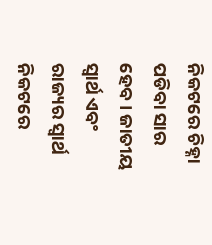ନିକଟରେ ଚିହ୍ନା ପଡିବା ସାର ହେବ । ଜାତୀୟ ସ୍ୱାର୍ଥ ଏବଂ ରାଜ୍ୟର ସ୍ୱାର୍ଥ ନିକଟରେ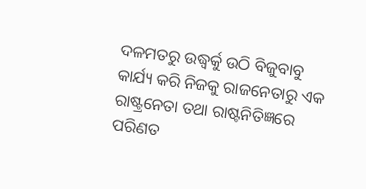ଦଳମତରୁ ଉଦ୍ଧ୍ୱର୍କୁ ଉଠି ବିଜୁବାବୁ କାର୍ଯ୍ୟ କରି ନିଜକୁ ରାଜନେତାରୁ ଏକ ରାଷ୍ଟ୍ରନେତା ତଥା ରାଷ୍ଟନିତିଜ୍ଞରେ ପରିଣତ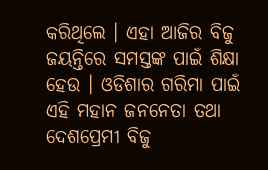କରିଥିଲେ । ଏହା ଆଜିର ବିଜୁ ଜୟନ୍ତିରେ ସମସ୍ତଙ୍କ ପାଇଁ ଶିକ୍ଷା ହେଉ । ଓଡିଶାର ଗରିମା ପାଇଁ ଏହି ମହାନ ଜନନେତା ତଥା ଦେଶପ୍ରେମୀ ବିଜୁ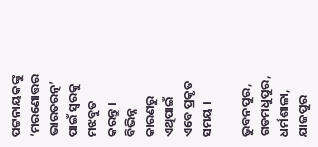ପଟ୍ଟନାୟକଙ୍କୁ ‘ମରଣୋତ୍ତର ଭାରତରତ୍ନ’ ପାଇଁ ସ୍ୱରକୁ ମଝବୁତ କରନ୍ତୁ । ବିଭିନ୍ନ କାରଣରୁ ଏଥିପାଇଁ ଏବେ ପ୍ରକୃତ ସମୟ ।

ଭୁବନପୁର, ଗଡମଧୁପୁର, ଧର୍ମଶାଳା, ଯାଜପୁର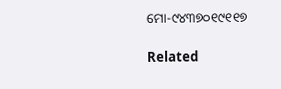ମୋ-୯୪୩୭୦୧୯୧୧୭

Related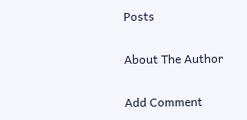Posts

About The Author

Add Comment